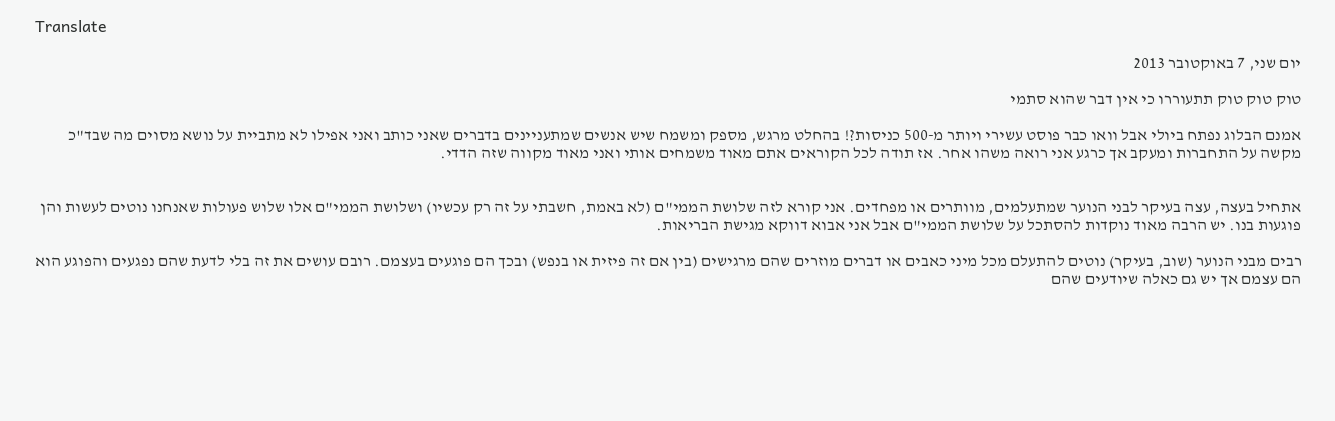Translate

יום שני, 7 באוקטובר 2013

טוק טוק טוק תתעוררו כי אין דבר שהוא סתמי

אמנם הבלוג נפתח ביולי אבל וואו כבר פוסט עשירי ויותר מ-500 כניסות?! בהחלט מרגש, מספק ומשמח שיש אנשים שמתעניינים בדברים שאני כותב ואני אפילו לא מתביית על נושא מסוים מה שבד"כ מקשה על התחברות ומעקב אך כרגע אני רואה משהו אחר. אז תודה לכל הקוראים אתם מאוד משמחים אותי ואני מאוד מקווה שזה הדדי.


אתחיל בעצה, עצה בעיקר לבני הנוער שמתעלמים, מוותרים או מפחדים. אני קורא לזה שלושת הממי"ם (לא באמת, חשבתי על זה רק עכשיו) ושלושת הממי"ם אלו שלוש פעולות שאנחנו נוטים לעשות והן פוגעות בנו. יש הרבה מאוד נוקדות להסתכל על שלושת הממי"ם אבל אני אבוא דווקא מגישת הבריאות.

רבים מבני הנוער (שוב, בעיקר) נוטים להתעלם מכל מיני כאבים או דברים מוזרים שהם מרגישים (בין אם זה פיזית או בנפש) ובכך הם פוגעים בעצמם. רובם עושים את זה בלי לדעת שהם נפגעים והפוגע הוא הם עצמם אך יש גם כאלה שיודעים שהם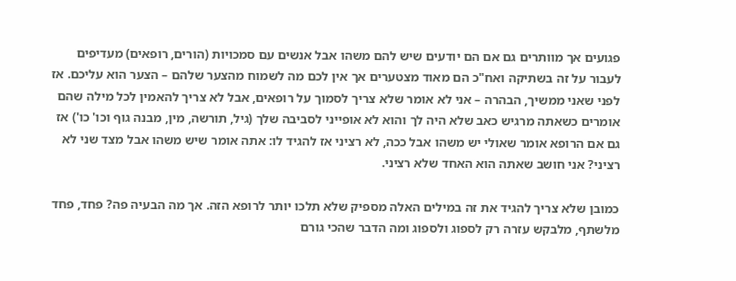פגועים אך מוותרים גם אם הם יודעים שיש להם משהו אבל אנשים עם סמכויות (הורים, רופאים) מעדיפים לעבור על זה בשתיקה ואח"כ הם מאוד מצטערים אך אין לכם מה לשמוח מהצער שלהם – הצער הוא עליכם. אז לפני שאני ממשיך, הבהרה – אני לא אומר שלא צריך לסמוך על רופאים, אבל לא צריך להאמין לכל מילה שהם אומרים כשאתה מרגיש כאב שלא היה לך והוא לא אופייני לסביבה שלך (גיל, תורשה, מין, מבנה גוף וכו' כו') אז גם אם הרופא אומר שאולי יש משהו אבל ככה, לא רציני אז להגיד לו: אתה אומר שיש משהו אבל מצד שני לא רציני? אני חושב שאתה הוא האחד שלא רציני.

כמובן שלא צריך להגיד את זה במילים האלה מספיק שלא תלכו יותר לרופא הזה. אך מה הבעיה פה? פחד, פחד מלשתף, מלבקש עזרה רק לספוג ולספוג ומה הדבר שהכי גורם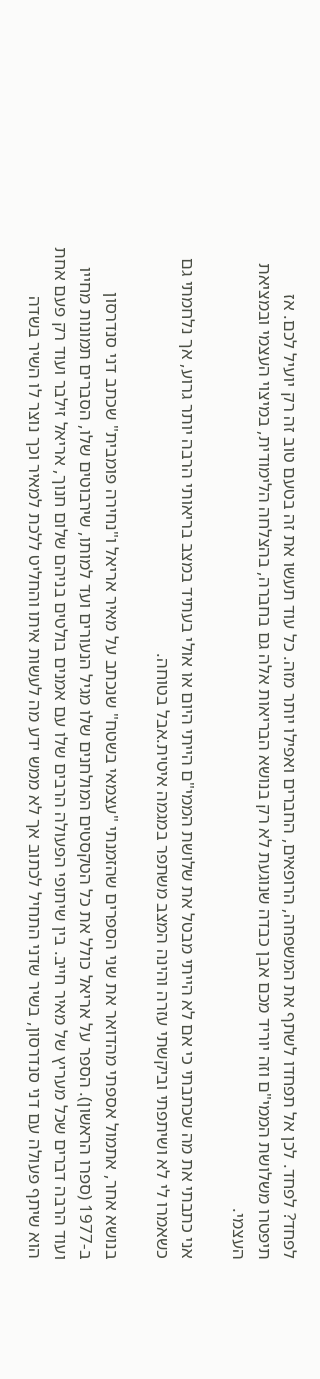לפחד? לפחד. לכן אל תפחדו לשתף את המשפחה, הרופאים, החברים ואפילו יותר מזה. כל עוד תעשו את זה בטעם טוב זה רק יועיל לכם. אז תיפטרו משלושת הממי"ם וזה יוריד מכם אבן כבדה שנוגעת לא רק בנושא הבריאות אלה גם בחברה, בהצלחה הלימודית, במיצוי העצמי ובמציאת העצמי.

אני כתבתי את מה שכתבתי כי אם לא הייתי מבטל את שלושת הממי"ם הייתי היום או אולי בעתיד במצב בריאותי הרבה יותר גרוע, אך נלחמתי גם כשאמרו לי לא ושיתפתי וביקשתי עזרה והינה המצב משתפר במגמה איטית.אבל בטוחה.

בנושא אחר, אתמול אספתי מהדואר את שני הספרים שהזמנתי "עצמאי בשטח" שנכתב על מאיר אריאל ו"נחירה פומבית" שכתב דני סנדרסון ב-1977 (ספרו הראשון). הספר על אריאל כולל את כל הטקסטים המולחנים שלו מגיל הנעורים ועד למותו, שירבוטים שלו, הסברים תמונות מחייו ועוד הרבה דברים שכל מעריץ של מאיר חייב. בין שיתופי הפעולה הרבים שלו עם אמנים בולטים בניהם שלום חנוך, אריאל זילבר ועוד רק פעם אחת הוא שיתף פעולה עם דני סנדרסון, בשיר שדני התחיל לכתוב אך לא ממש ידע מה לעשות איתו והחליט ללכת למאיר וכך נוצר לו השיר בשדה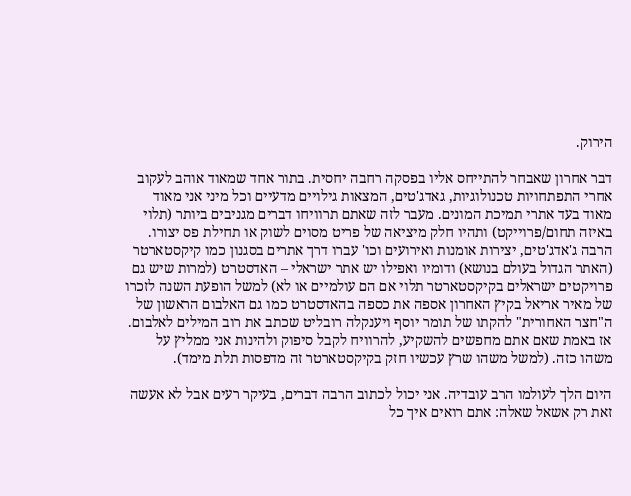הירוק.

דבר אחרון שאבחר להתייחס אליו בפסקה רחבה יחסית. בתור אחד שמאוד אוהב לעקוב אחרי התפתחויות טכנולוגיות, גאדג'טים, המצאות גילויים מדעיים וכל מיני אני מאוד מאוד בעד אתרי תמיכת המונים. מעבר לזה שאתם תרוויחו דברים מגניבים ביותר (תלוי באיזה תחום/פרוייקט) ותהיו חלק מיציאה של פריט מסוים לשוק או תחילת פס יצורו. הרבה ג'אדג'טים, יצירות אומנות ואירועים וכו' עברו דרך אתרים בסגנון כמו קיקסטארטר (האתר הגדול בעולם בנושא) ודומיו ואפילו יש אתר ישראלי – האדסטרט (למרות שיש גם פרויקטים ישראלים בקיקסטארטר תלוי אם הם עולמיים או לא) למשל הופעת השנה לזכרו של מאיר אריאל בקיץ האחרון אספה את כספה בהאדסטרט כמו גם האלבום הראשון של ה"חצר האחורית" להקתו של תומר יוסף ויענקלה רובליט שכתב את רוב המילים לאלבום. אז באמת שאם אתם מחפשים להשקיע, להרוויח לקבל סיפוק ולהינות אני ממליץ על משהו כזה. (למשל משהו שרץ עכשיו חזק בקיקסטארטר זה מדפסות תלת מימד).

היום הלך לעולמו הרב עובדיה. אני יכול לכתוב הרבה דברים, בעיקר רעים אבל לא אעשה זאת רק אשאל שאלה: אתם רואים איך כל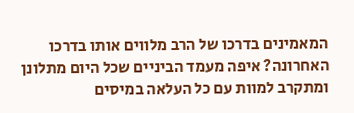המאמינים בדרכו של הרב מלווים אותו בדרכו האחרונה? איפה מעמד הביניים שכל היום מתלונן ומתקרב למוות עם כל העלאה במיסים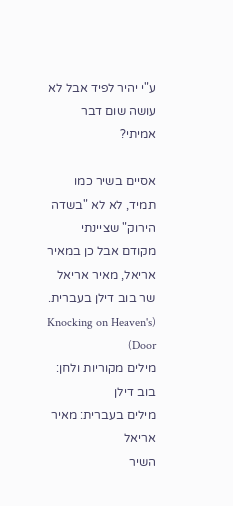ע"י יהיר לפיד אבל לא עושה שום דבר אמיתי?

אסיים בשיר כמו תמיד, לא לא "בשדה הירוק" שציינתי מקודם אבל כן במאיר אריאל, מאיר אריאל שר בוב דילן בעברית. (Knocking on Heaven's Door)
מילים מקוריות ולחן: בוב דילן
מילים בעברית: מאיר אריאל
השיר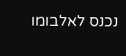נכנס לאלבומו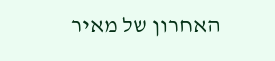האחרון של מאיר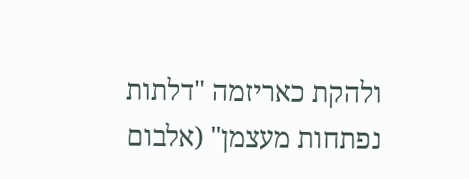ולהקת כאריזמה "דלתות נפתחות מעצמן" (אלבום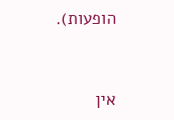הופעות).


אין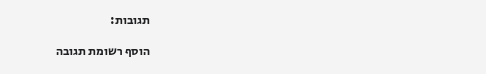תגובות:

הוסף רשומת תגובה